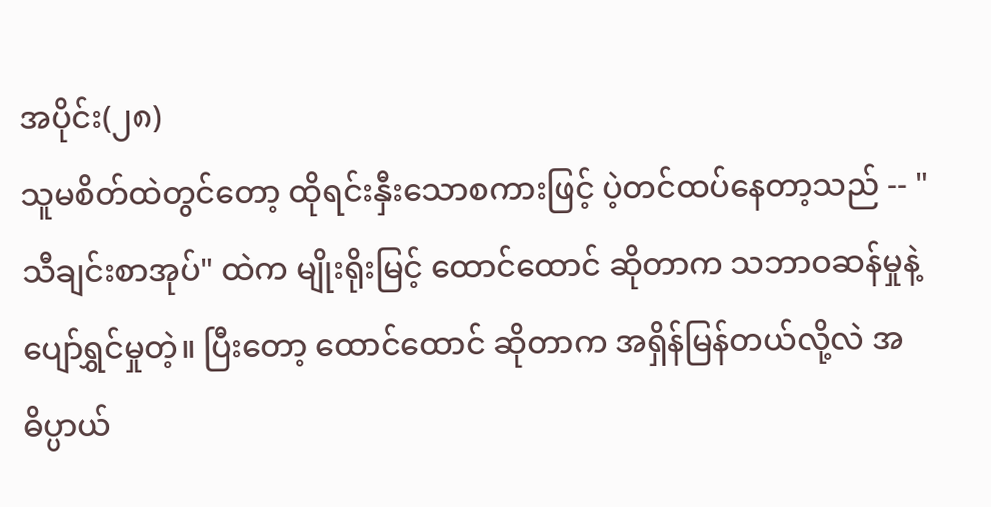အပိုင်း(၂၈)
သူမစိတ်ထဲတွင်တော့ ထိုရင်းနှီးသောစကားဖြင့် ပဲ့တင်ထပ်နေတာ့သည် -- "သီချင်းစာအုပ်" ထဲက မျိုးရိုးမြင့် ထောင်ထောင် ဆိုတာက သဘာဝဆန်မှုနဲ့ ပျော်ရွှင်မှုတဲ့။ ပြီးတော့ ထောင်ထောင် ဆိုတာက အရှိန်မြန်တယ်လို့လဲ အဓိပ္ပာယ်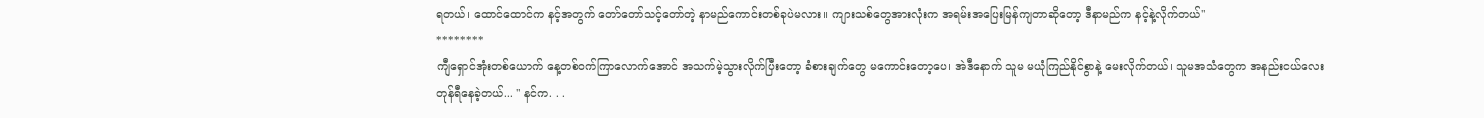ရတယ်၊ ထောင်ထောင်က နင့်အတွက် တော်တော်သင့်တော်တဲ့ နာမည်ကောင်းတစ်ခုပဲမလား။ ကျားသစ်တွေအားလုံးက အရမ်းအပြေးမြန်ကျတာဆိုတော့ ဒီနာမည်က နင့်နဲ့လိုက်တယ်"
********
ကျီရှောင်အုံးတစ်ယောက် နေ့တစ်ဝက်ကြာလောက်အောင် အသက်မဲ့သွားလိုက်ပြီးတော့ ခံစားချက်တွေ မကောင်းတော့ပေ၊ အဲဒီနောက် သူမ မယုံကြည်နိုင်စွာနဲ့ မေးလိုက်တယ်၊ သူမအသံတွေက အနည်းငယ်လေး တုန်ရီနေခဲ့တယ်... " နင်က. . .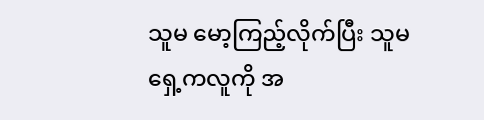သူမ မော့ကြည့်လိုက်ပြီး သူမရှေ့ကလူကို အ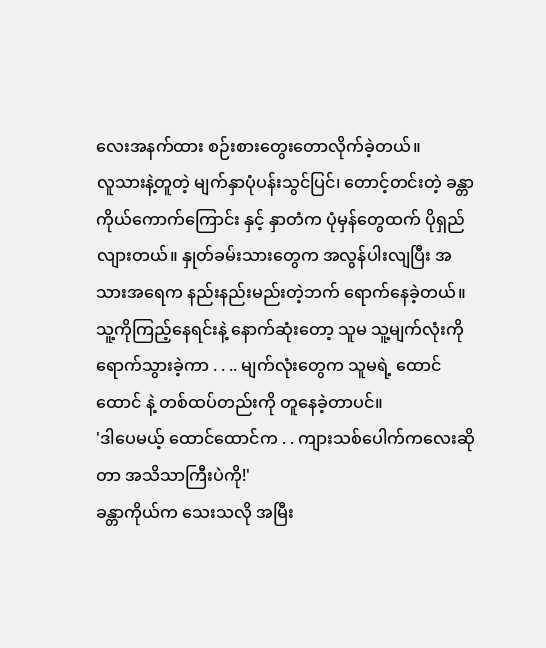လေးအနက်ထား စဉ်းစားတွေးတောလိုက်ခဲ့တယ်။
လူသားနဲ့တူတဲ့ မျက်နှာပုံပန်းသွင်ပြင်၊ တောင့်တင်းတဲ့ ခန္တာကိုယ်ကောက်ကြောင်း နှင့် နှာတံက ပုံမှန်တွေထက် ပိုရှည်လျားတယ်။ နှုတ်ခမ်းသားတွေက အလွန်ပါးလျပြီး အသားအရေက နည်းနည်းမည်းတဲ့ဘက် ရောက်နေခဲ့တယ်။
သူ့ကိုကြည့်နေရင်းနဲ့ နောက်ဆုံးတော့ သူမ သူ့မျက်လုံးကို ရောက်သွားခဲ့ကာ . . .. မျက်လုံးတွေက သူမရဲ့ ထောင်ထောင် နဲ့ တစ်ထပ်တည်းကို တူနေခဲ့တာပင်။
'ဒါပေမယ့် ထောင်ထောင်က . . ကျားသစ်ပေါက်ကလေးဆိုတာ အသိသာကြီးပဲကို!'
ခန္တာကိုယ်က သေးသလို အမြီး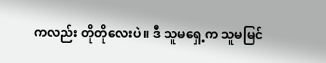ကလည်း တိုတိုလေးပဲ။ ဒီ သူမရှေ့က သူမမြင်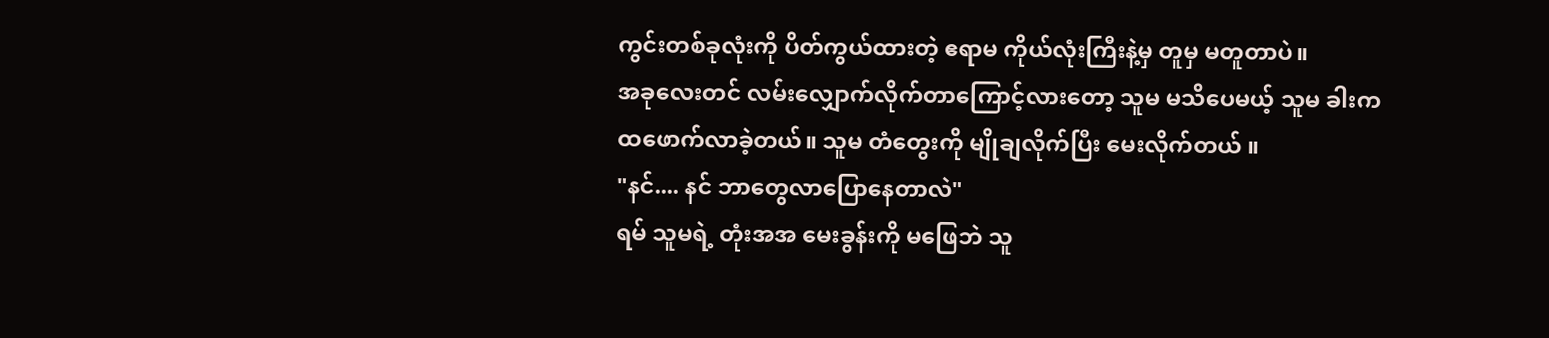ကွင်းတစ်ခုလုံးကို ပိတ်ကွယ်ထားတဲ့ ဧရာမ ကိုယ်လုံးကြီးနဲ့မှ တူမှ မတူတာပဲ။
အခုလေးတင် လမ်းလျှောက်လိုက်တာကြောင့်လားတော့ သူမ မသိပေမယ့် သူမ ခါးက ထဖောက်လာခဲ့တယ်။ သူမ တံတွေးကို မျိုချလိုက်ပြီး မေးလိုက်တယ် ။
"နင်.... နင် ဘာတွေလာပြောနေတာလဲ"
ရမ် သူမရဲ့ တုံးအအ မေးခွန်းကို မဖြေဘဲ သူ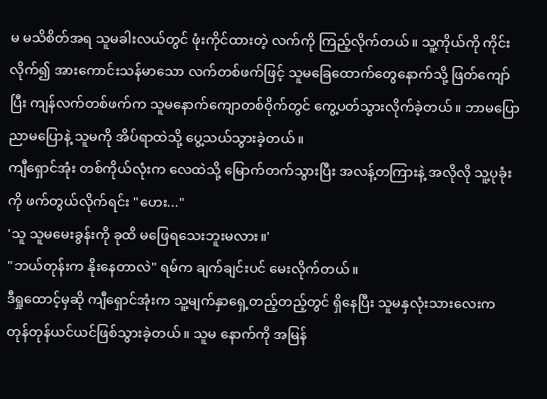မ မသိစိတ်အရ သူမခါးလယ်တွင် ဖုံးကိုင်ထားတဲ့ လက်ကို ကြည့်လိုက်တယ်။ သူ့ကိုယ်ကို ကိုင်းလိုက်၍ အားကောင်းသန်မာသော လက်တစ်ဖက်ဖြင့် သူမခြေထောက်တွေနောက်သို့ ဖြတ်ကျော်ပြီး ကျန်လက်တစ်ဖက်က သူမနောက်ကျောတစ်ဝိုက်တွင် ကွေ့ပတ်သွားလိုက်ခဲ့တယ်။ ဘာမပြော ညာမပြောနဲ့ သူမကို အိပ်ရာထဲသို့ ပွေ့သယ်သွားခဲ့တယ်။
ကျီရှောင်အုံး တစ်ကိုယ်လုံးက လေထဲသို့ မြောက်တက်သွားပြီး အလန့်တကြားနဲ့ အလိုလို သူ့ပုခုံးကို ဖက်တွယ်လိုက်ရင်း "ဟေး..."
'သူ သူမမေးခွန်းကို ခုထိ မဖြေရသေးဘူးမလား။'
"ဘယ်တုန်းက နိုးနေတာလဲ" ရမ်က ချက်ချင်းပင် မေးလိုက်တယ်။
ဒီရှုထောင့်မှဆို ကျီရှောင်အုံးက သူ့မျက်နှာရှေ့တည့်တည့်တွင် ရှိနေပြီး သူမနှလုံးသားလေးက တုန်တုန်ယင်ယင်ဖြစ်သွားခဲ့တယ်။ သူမ နောက်ကို အမြန်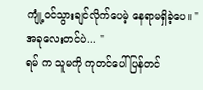ကျုံ့ဝင်သွားချင်လိုက်ပေမဲ့ နေရာမရှိခဲ့ပေ။ "အခုလေးတင်ပဲ... "
ရမ် က သူမကို ကုတင်ပေါ်ပြန်တင်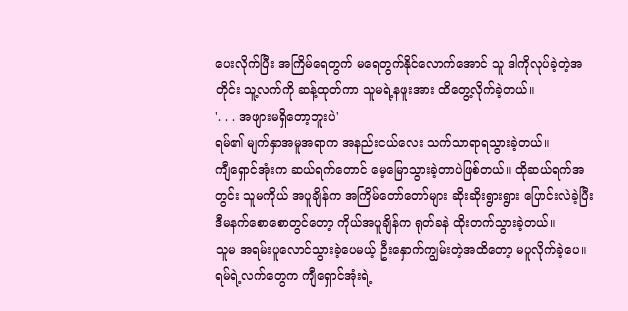ပေးလိုက်ပြီး အကြိမ်ရေတွက် မရေတွက်နိုင်လောက်အောင် သူ ဒါကိုလုပ်ခဲ့တဲ့အတိုင်း သူ့လက်ကို ဆန့်ထုတ်ကာ သူမရဲ့နဖူးအား ထိတွေ့လိုက်ခဲ့တယ်။
'. . . အဖျားမရှိတော့ဘူးပဲ'
ရမ်၏ မျက်နှာအမူအရာက အနည်းငယ်လေး သက်သာရာရသွားခဲ့တယ်။
ကျီရှောင်အုံးက ဆယ်ရက်တောင် မေ့မြောသွားခဲ့တာပဲဖြစ်တယ်။ ထိုဆယ်ရက်အတွင်း သူမကိုယ် အပူချိန်က အကြိမ်တော်တော်များ ဆိုးဆိုးရွားရွား ပြောင်းလဲခဲ့ပြီး ဒီမနက်စောစောတွင်တော့ ကိုယ်အပူချိန်က ရုတ်ခနဲ ထိုးတက်သွားခဲ့တယ်။
သူမ အရမ်းပူလောင်သွားခဲ့ပေမယ့် ဦးနှောက်ကျွမ်းတဲ့အထိတော့ မပူလိုက်ခဲ့ပေ။
ရမ်ရဲ့လက်တွေက ကျီရှောင်အုံးရဲ့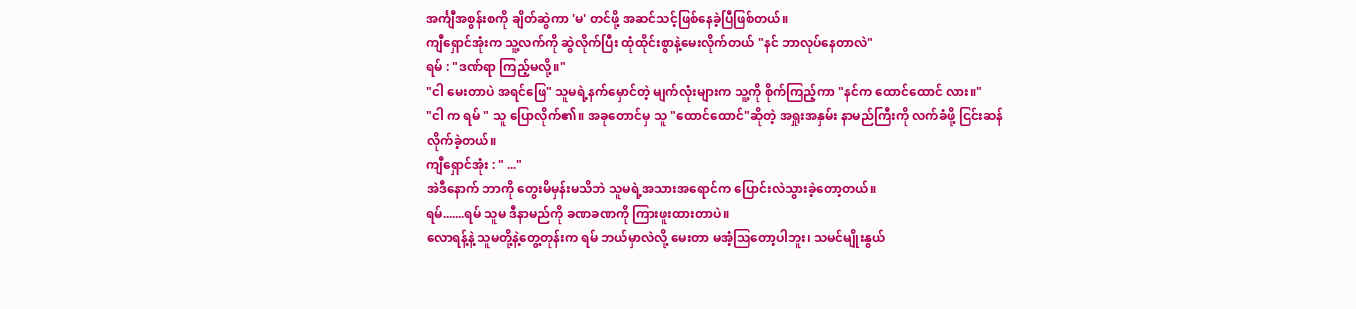အင်္ကျီအစွန်းစကို ချိတ်ဆွဲကာ 'မ' တင်ဖို့ အဆင်သင့်ဖြစ်နေခဲ့ပြီဖြစ်တယ်။
ကျီရှောင်အုံးက သူ့လက်ကို ဆွဲလိုက်ပြီး ထုံထိုင်းစွာနဲ့မေးလိုက်တယ် "နင် ဘာလုပ်နေတာလဲ"
ရမ် : "ဒဏ်ရာ ကြည့်မလို့။"
"ငါ မေးတာပဲ အရင်ဖြေ" သူမရဲ့နက်မှောင်တဲ့ မျက်လုံးများက သူ့ကို စိုက်ကြည့်ကာ "နင်က ထောင်ထောင် လား။"
"ငါ က ရမ် " သူ ပြောလိုက်၏။ အခုတောင်မှ သူ "ထောင်ထောင်"ဆိုတဲ့ အရှုးအနှမ်း နာမည်ကြီးကို လက်ခံဖို့ ငြင်းဆန်လိုက်ခဲ့တယ်။
ကျီရှောင်အုံး : " ..."
အဲဒီနောက် ဘာကို တွေးမိမှန်းမသိဘဲ သူမရဲ့အသားအရောင်က ပြောင်းလဲသွားခဲ့တော့တယ်။
ရမ်.......ရမ် သူမ ဒီနာမည်ကို ခဏခဏကို ကြားဖူးထားတာပဲ။
လောရန့်နဲ့ သူမတို့နဲ့တွေ့တုန်းက ရမ် ဘယ်မှာလဲလို့ မေးတာ မအံ့ဩတော့ပါဘူး၊ သမင်မျိုးနွယ်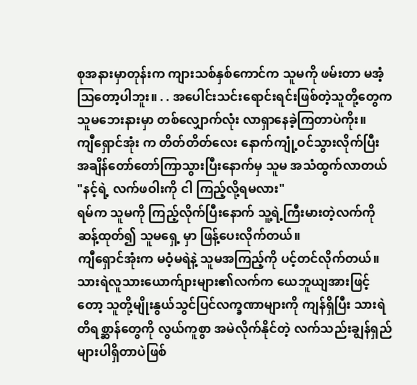စုအနားမှာတုန်းက ကျားသစ်နှစ်ကောင်က သူမကို ဖမ်းတာ မအံ့ဩတော့ပါဘူး။ . . အပေါင်းသင်းရောင်းရင်းဖြစ်တဲ့သူတို့တွေက သူမဘေးနားမှာ တစ်လျှောက်လုံး လာရှာနေခဲ့ကြတာပဲကိုး။
ကျီရှောင်အုံး က တိတ်တိတ်လေး နောက်ကျုံ့ဝင်သွားလိုက်ပြီး အချိန်တော်တော်ကြာသွားပြီးနောက်မှ သူမ အသံထွက်လာတယ် "နင့်ရဲ့ လက်ဖဝါးကို ငါ ကြည့်လို့ရမလား"
ရမ်က သူမကို ကြည့်လိုက်ပြီးနောက် သူ့ရဲ့ကြီးမားတဲ့လက်ကို ဆန့်ထုတ်၍ သူမရှေ့ မှာ ဖြန့်ပေးလိုက်တယ်။
ကျီရှောင်အုံးက မဝံ့မရဲနဲ့ သူမအကြည့်ကို ပင့်တင်လိုက်တယ်။
သားရဲလူသားယောက်ျားများ၏လက်က ယေဘူယျအားဖြင့်တော့ သူတို့မျိုးနွယ်သွင်ပြင်လက္ခဏာများကို ကျန်ရှိပြီး သားရဲတိရစ္ဆာန်တွေကို လွယ်ကူစွာ အမဲလိုက်နိုင်တဲ့ လက်သည်းချွန်ရှည်များပါရှိတာပဲဖြစ်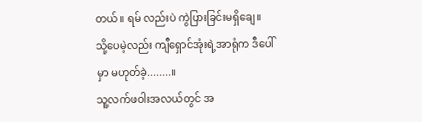တယ်။ ရမ် လည်းပဲ ကွဲပြားခြင်းမရှိချေ။
သို့ပေမဲ့လည်း ကျီရှောင်အုံးရဲ့အာရုံက ဒီပေါ်မှာ မဟုတ်ခဲ့........။
သူ့လက်ဖဝါးအလယ်တွင် အ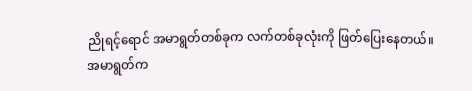ညိုရင့်ရောင် အမာရွတ်တစ်ခုက လက်တစ်ခုလုံးကို ဖြတ်ပြေးနေတယ်။
အမာရွတ်က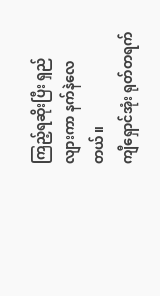ကြည့်ရဆိုးပြီး ရှည်လျားကာ နက်နဲလေတယ်။
ကျီရှောင်အုံး ရုတ်တရက်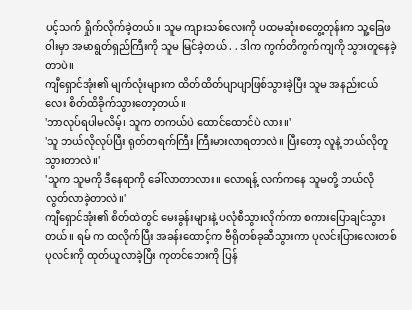ပင့်သက် ရှိုက်လိုက်ခဲ့တယ်။ သူမ ကျားသစ်လေးကို ပထမဆုံးစတွေ့တုန်းက သူ့ခြေဖဝါးမှာ အမာရွတ်ရှည်ကြီးကို သူမ မြင်ခဲ့တယ် . . ဒါက ကွက်တိကွက်ကျကို သွားတူနေခဲ့တာပဲ။
ကျီရှောင်အုံး၏ မျက်လုံးများက ထိတ်ထိတ်ပျာပျာဖြစ်သွားခဲ့ပြီး သူမ အနည်းငယ်လေး စိတ်ထိခိုက်သွားတော့တယ်။
'ဘာလုပ်ရပါမလိမ့်၊ သူက တကယ်ပဲ ထောင်ထောင်ပဲ လား။'
'သူ ဘယ်လိုလုပ်ပြီး ရုတ်တရက်ကြီး ကြီးမားလာရတာလဲ။ ပြီးတော့ လူနဲ့ ဘယ်လိုတူသွားတာလဲ။'
'သူက သူမကို ဒီနေရာကို ခေါ်လာတာလား။ လောရန့် လက်ကနေ သူမတို့ ဘယ်လို လွတ်လာခဲ့တာလဲ။'
ကျီရှောင်အုံး၏ စိတ်ထဲတွင် မေးခွန်းများနဲ့ ပလုံစီသွားလိုက်ကာ စကားပြောချင်သွားတယ်။ ရမ် က ထလိုက်ပြီး အခန်းထောင့်က ဗီရိုတစ်ခုဆီသွားကာ ပုလင်းပြားလေးတစ်ပုလင်းကို ထုတ်ယူလာခဲ့ပြီး ကုတင်ဘေးကို ပြန်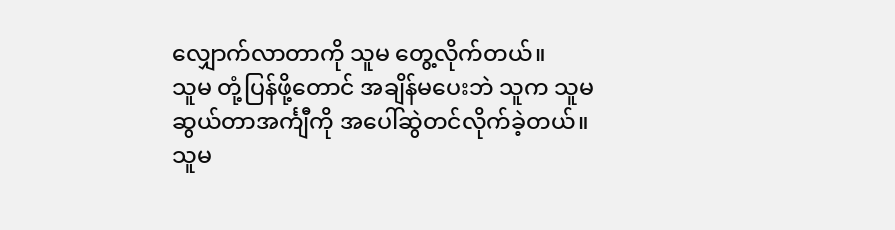လျှောက်လာတာကို သူမ တွေ့လိုက်တယ်။
သူမ တုံ့ပြန်ဖို့တောင် အချိန်မပေးဘဲ သူက သူမဆွယ်တာအင်္ကျီကို အပေါ်ဆွဲတင်လိုက်ခဲ့တယ်။
သူမ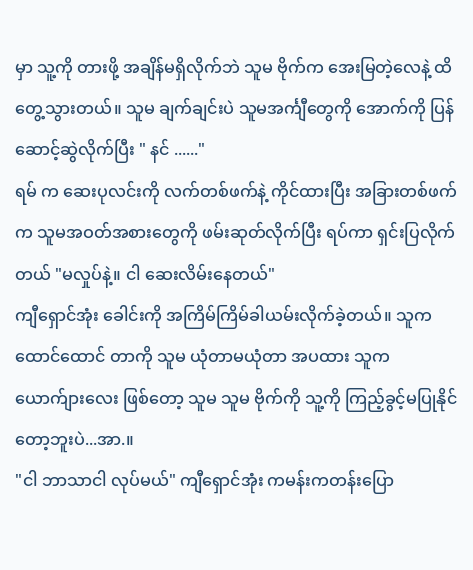မှာ သူ့ကို တားဖို့ အချိန်မရှိလိုက်ဘဲ သူမ ဗိုက်က အေးမြတဲ့လေနဲ့ ထိတွေ့သွားတယ်။ သူမ ချက်ချင်းပဲ သူမအင်္ကျီတွေကို အောက်ကို ပြန်ဆောင့်ဆွဲလိုက်ပြီး " နင် ......"
ရမ် က ဆေးပုလင်းကို လက်တစ်ဖက်နဲ့ ကိုင်ထားပြီး အခြားတစ်ဖက်က သူမအဝတ်အစားတွေကို ဖမ်းဆုတ်လိုက်ပြီး ရပ်ကာ ရှင်းပြလိုက်တယ် "မလှုပ်နဲ့။ ငါ ဆေးလိမ်းနေတယ်"
ကျီရှောင်အုံး ခေါင်းကို အကြိမ်ကြိမ်ခါယမ်းလိုက်ခဲ့တယ်။ သူက ထောင်ထောင် တာကို သူမ ယုံတာမယုံတာ အပထား သူက ယောက်ျားလေး ဖြစ်တော့ သူမ သူမ ဗိုက်ကို သူ့ကို ကြည့်ခွင့်မပြုနိုင်တော့ဘူးပဲ...အာ.။
"ငါ ဘာသာငါ လုပ်မယ်" ကျီရှောင်အုံး ကမန်းကတန်းပြော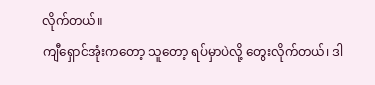လိုက်တယ်။
ကျီရှောင်အုံးကတော့ သူတော့ ရပ်မှာပဲလို့ တွေးလိုက်တယ်၊ ဒါ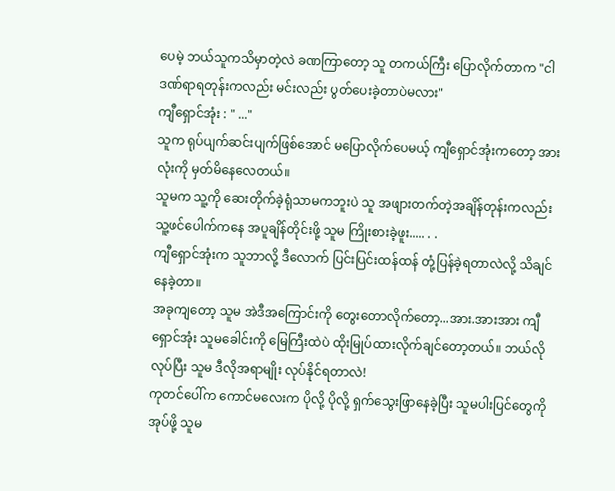ပေမဲ့ ဘယ်သူကသိမှာတဲ့လဲ ခဏကြာတော့ သူ တကယ်ကြီး ပြောလိုက်တာက "ငါ ဒဏ်ရာရတုန်းကလည်း မင်းလည်း ပွတ်ပေးခဲ့တာပဲမလား"
ကျီရှောင်အုံး : " ..."
သူက ရုပ်ပျက်ဆင်းပျက်ဖြစ်အောင် မပြောလိုက်ပေမယ့် ကျီရှောင်အုံးကတော့ အားလုံးကို မှတ်မိနေလေတယ်။
သူမက သူ့ကို ဆေးတိုက်ခဲ့ရုံသာမကဘူးပဲ သူ အဖျားတက်တဲ့အချိန်တုန်းကလည်း သူ့ဖင်ပေါက်ကနေ အပူချိန်တိုင်းဖို့ သူမ ကြိုးစားခဲ့ဖူး..... . .
ကျီရှောင်အုံးက သူဘာလို့ ဒီလောက် ပြင်းပြင်းထန်ထန် တုံ့ပြန်ခဲ့ရတာလဲလို့ သိချင်နေခဲ့တာ။
အခုကျတော့ သူမ အဲဒီအကြောင်းကို တွေးတောလိုက်တော့...အား.အားအား ကျီရှောင်အုံး သူမခေါင်းကို မြေကြီးထဲပဲ ထိုးမြုပ်ထားလိုက်ချင်တော့တယ်။ ဘယ်လိုလုပ်ပြီး သူမ ဒီလိုအရာမျိုး လုပ်နိုင်ရတာလဲ!
ကုတင်ပေါ်က ကောင်မလေးက ပိုလို့ ပိုလို့ ရှက်သွေးဖြာနေခဲ့ပြီး သူမပါးပြင်တွေကို အုပ်ဖို့ သူမ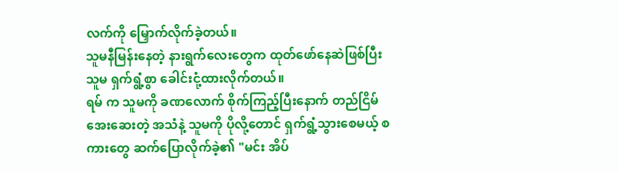လက်ကို မြှောက်လိုက်ခဲ့တယ်။
သူမနီမြန်းနေတဲ့ နားရွက်လေးတွေက ထုတ်ဖော်နေဆဲဖြစ်ပြီး သူမ ရှက်ရွံ့စွာ ခေါင်းငုံ့ထားလိုက်တယ်။
ရမ် က သူမကို ခဏလောက် စိုက်ကြည့်ပြီးနောက် တည်ငြိမ်အေးဆေးတဲ့ အသံနဲ့ သူမကို ပိုလို့တောင် ရှက်ရွံ့သွားစေမယ့် စကားတွေ ဆက်ပြောလိုက်ခဲ့၏ "မင်း အိပ်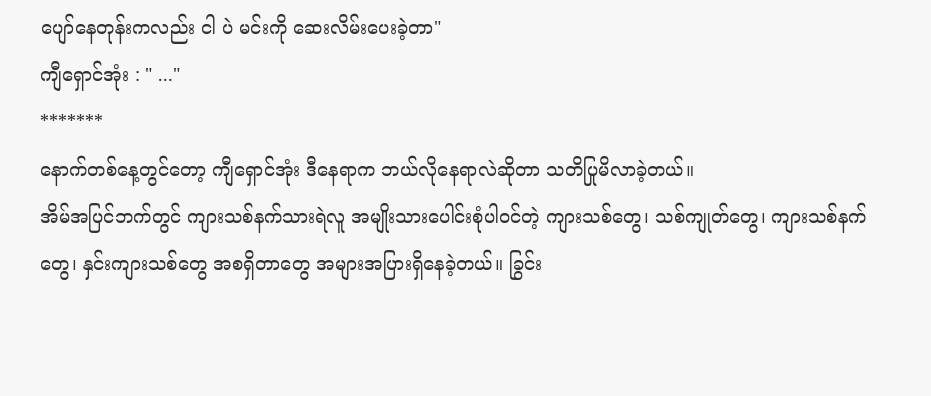ပျော်နေတုန်းကလည်း ငါ ပဲ မင်းကို ဆေးလိမ်းပေးခဲ့တာ"
ကျီရှောင်အုံး : " ..."
*******
နောက်တစ်နေ့တွင်တော့ ကျီရှောင်အုံး ဒီနေရာက ဘယ်လိုနေရာလဲဆိုတာ သတိပြုမိလာခဲ့တယ်။
အိမ်အပြင်ဘက်တွင် ကျားသစ်နက်သားရဲလူ အမျိုးသားပေါင်းစုံပါဝင်တဲ့ ကျားသစ်တွေ၊ သစ်ကျုတ်တွေ၊ ကျားသစ်နက်တွေ၊ နှင်းကျားသစ်တွေ အစရှိတာတွေ အများအပြားရှိနေခဲ့တယ်။ ခြွင်း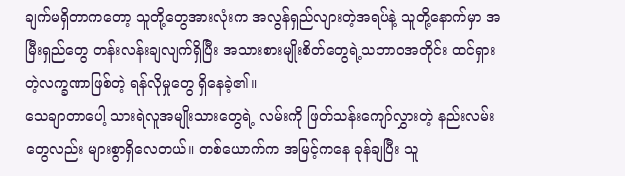ချက်မရှိတာကတော့ သူတို့တွေအားလုံးက အလွန်ရှည်လျားတဲ့အရပ်နဲ့ သူတို့နောက်မှာ အမြီးရှည်တွေ တန်းလန်းချလျက်ရှိပြီး အသားစားမျိုးစိတ်တွေရဲ့သဘာဝအတိုင်း ထင်ရှားတဲ့လက္ခဏာဖြစ်တဲ့ ရန်လိုမှုတွေ ရှိနေခဲ့၏။
သေချာတာပေါ့ သားရဲလူအမျိုးသားတွေရဲ့ လမ်းကို ဖြတ်သန်းကျော်လွှားတဲ့ နည်းလမ်းတွေလည်း များစွာရှိလေတယ်။ တစ်ယောက်က အမြင့်ကနေ ခုန်ချပြီး သူ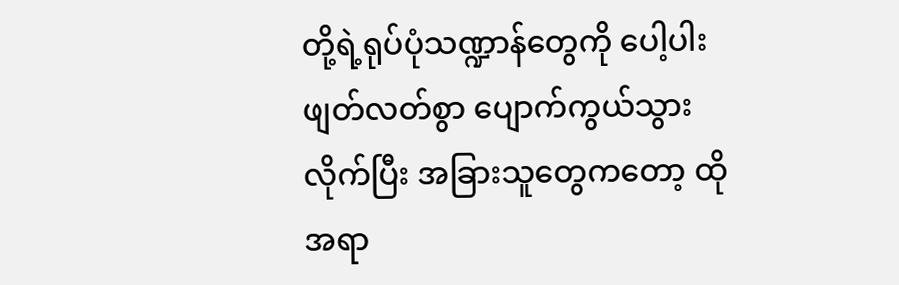တို့ရဲ့ရုပ်ပုံသဏ္ဍာန်တွေကို ပေါ့ပါးဖျတ်လတ်စွာ ပျောက်ကွယ်သွားလိုက်ပြီး အခြားသူတွေကတော့ ထိုအရာ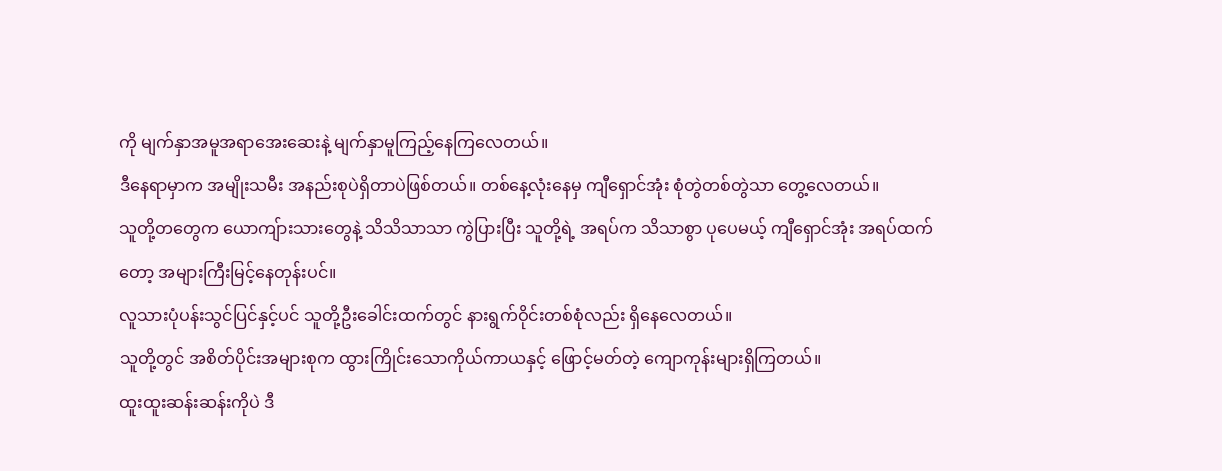ကို မျက်နှာအမူအရာအေးဆေးနဲ့ မျက်နှာမူကြည့်နေကြလေတယ်။
ဒီနေရာမှာက အမျိုးသမီး အနည်းစုပဲရှိတာပဲဖြစ်တယ်။ တစ်နေ့လုံးနေမှ ကျီရှောင်အုံး စုံတွဲတစ်တွဲသာ တွေ့လေတယ်။
သူတို့တတွေက ယောကျ်ားသားတွေနဲ့ သိသိသာသာ ကွဲပြားပြီး သူတို့ရဲ့ အရပ်က သိသာစွာ ပုပေမယ့် ကျီရှောင်အုံး အရပ်ထက်တော့ အများကြီးမြင့်နေတုန်းပင်။
လူသားပုံပန်းသွင်ပြင်နှင့်ပင် သူတို့ဦးခေါင်းထက်တွင် နားရွက်ဝိုင်းတစ်စုံလည်း ရှိနေလေတယ်။
သူတို့တွင် အစိတ်ပိုင်းအများစုက ထွားကြိုင်းသောကိုယ်ကာယနှင့် ဖြောင့်မတ်တဲ့ ကျောကုန်းများရှိကြတယ်။
ထူးထူးဆန်းဆန်းကိုပဲ ဒီ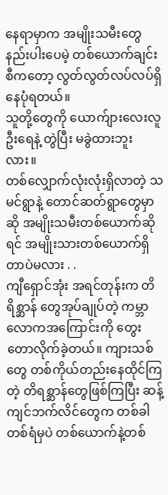နေရာမှာက အမျိုးသမီးတွေ နည်းပါးပေမဲ့ တစ်ယောက်ချင်းစီကတော့ လွတ်လွတ်လပ်လပ်ရှိနေပုံရတယ်။
သူတို့တွေကို ယောက်ျားလေးလူဦးရေနဲ့ တွဲပြီး မခွဲထားဘူးလား။
တစ်လျှောက်လုံးလုံးရှိလာတဲ့ သမင်ရွာနဲ့ တောင်ဆတ်ရွာတွေမှာဆို အမျိုးသမီးတစ်ယောက်ဆိုရင် အမျိုးသားတစ်ယောက်ရှိတာပဲမလား . .
ကျီရှောင်အုံး အရင်တုန်းက တိရိစ္ဆာန် တွေအုပ်ချုပ်တဲ့ ကမ္ဘာလောကအကြောင်းကို တွေးတောလိုက်ခဲ့တယ်။ ကျားသစ်တွေ တစ်ကိုယ်တည်းနေထိုင်ကြတဲ့ တိရစ္ဆာန်တွေဖြစ်ကြပြီး ဆန့်ကျင်ဘက်လိင်တွေက တစ်ခါတစ်ရံမှပဲ တစ်ယောက်နဲ့တစ်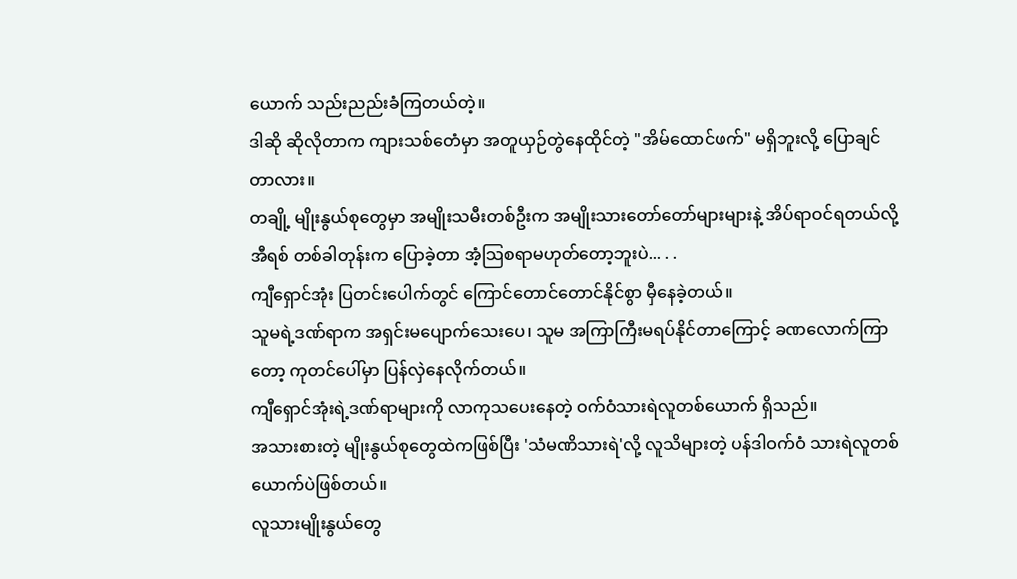ယောက် သည်းညည်းခံကြတယ်တဲ့။
ဒါဆို ဆိုလိုတာက ကျားသစ်တေံမှာ အတူယှဉ်တွဲနေထိုင်တဲ့ "အိမ်ထောင်ဖက်" မရှိဘူးလို့ ပြောချင်တာလား။
တချို့ မျိုးနွယ်စုတွေမှာ အမျိုးသမီးတစ်ဦးက အမျိုးသားတော်တော်များများနဲ့ အိပ်ရာဝင်ရတယ်လို့ အီရစ် တစ်ခါတုန်းက ပြောခဲ့တာ အံ့သြစရာမဟုတ်တော့ဘူးပဲ... . .
ကျီရှောင်အုံး ပြတင်းပေါက်တွင် ကြောင်တောင်တောင်နိုင်စွာ မှီနေခဲ့တယ်။
သူမရဲ့ဒဏ်ရာက အရှင်းမပျောက်သေးပေ၊ သူမ အကြာကြီးမရပ်နိုင်တာကြောင့် ခဏလောက်ကြာတော့ ကုတင်ပေါ်မှာ ပြန်လှဲနေလိုက်တယ်။
ကျီရှောင်အုံးရဲ့ဒဏ်ရာများကို လာကုသပေးနေတဲ့ ဝက်ဝံသားရဲလူတစ်ယောက် ရှိသည်။
အသားစားတဲ့ မျိုးနွယ်စုတွေထဲကဖြစ်ပြီး 'သံမဏိသားရဲ'လို့ လူသိများတဲ့ ပန်ဒါဝက်ဝံ သားရဲလူတစ်ယောက်ပဲဖြစ်တယ်။
လူသားမျိုးနွယ်တွေ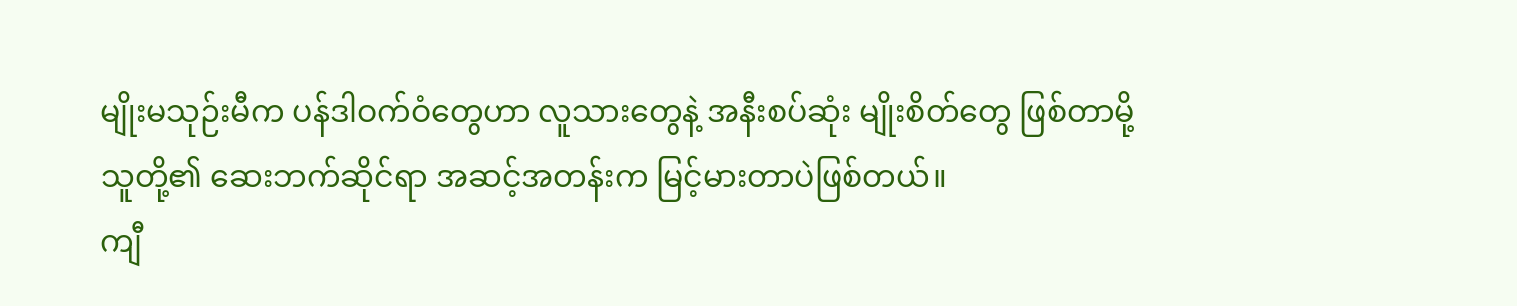မျိုးမသုဉ်းမီက ပန်ဒါဝက်ဝံတွေဟာ လူသားတွေနဲ့ အနီးစပ်ဆုံး မျိုးစိတ်တွေ ဖြစ်တာမို့ သူတို့၏ ဆေးဘက်ဆိုင်ရာ အဆင့်အတန်းက မြင့်မားတာပဲဖြစ်တယ်။
ကျီ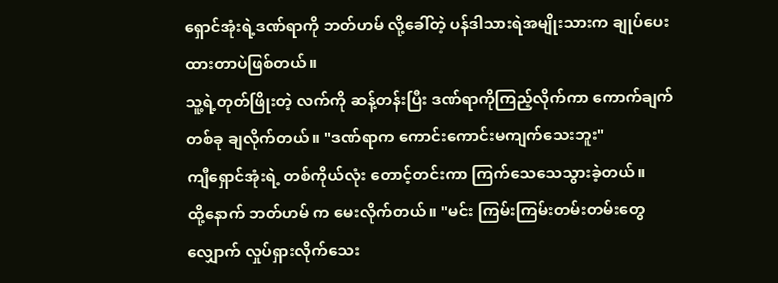ရှောင်အုံးရဲ့ဒဏ်ရာကို ဘတ်ဟမ် လို့ခေါ်တဲ့ ပန်ဒါသားရဲအမျိုးသားက ချုပ်ပေးထားတာပဲဖြစ်တယ်။
သူ့ရဲ့တုတ်ဖြိုးတဲ့ လက်ကို ဆန့်တန်းပြီး ဒဏ်ရာကိုကြည့်လိုက်ကာ ကောက်ချက်တစ်ခု ချလိုက်တယ်။ "ဒဏ်ရာက ကောင်းကောင်းမကျက်သေးဘူး"
ကျီရှောင်အုံးရဲ့ တစ်ကိုယ်လုံး တောင့်တင်းကာ ကြက်သေသေသွားခဲ့တယ်။
ထို့နောက် ဘတ်ဟမ် က မေးလိုက်တယ်။ "မင်း ကြမ်းကြမ်းတမ်းတမ်းတွေ လျှောက် လှုပ်ရှားလိုက်သေး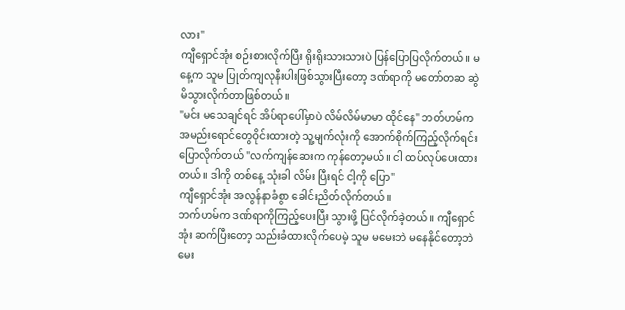လား"
ကျီရှောင်အုံး စဉ်းစားလိုက်ပြီး ရိုးရိုးသားသားပဲ ပြန်ပြောပြလိုက်တယ်။ မနေ့က သူမ ပြုတ်ကျလုနီးပါးဖြစ်သွားပြီးတော့ ဒဏ်ရာကို မတော်တဆ ဆွဲမိသွားလိုက်တာဖြစ်တယ်။
"မင်း မသေချင်ရင် အိပ်ရာပေါ်မှာပဲ လိမ်လိမ်မာမာ ထိုင်နေ" ဘတ်ဟမ်က အမည်းရောင်တွေဝိုင်းထားတဲ့ သူ့မျက်လုံးကို အောက်စိုက်ကြည့်လိုက်ရင်း ပြောလိုက်တယ် "လက်ကျန်ဆေးက ကုန်တော့မယ်။ ငါ ထပ်လုပ်ပေးထားတယ်။ ဒါကို တစ်နေ့ သုံးခါ လိမ်း ပြီးရင် ငါ့ကို ပြော"
ကျီရှောင်အုံး အလွန်နာခံစွာ ခေါင်းညိတ်လိုက်တယ်။
ဘက်ဟမ်က ဒဏ်ရာကိုကြည့်ပေးပြီး သွားဖို့ ပြင်လိုက်ခဲ့တယ်။ ကျီရှောင်အုံး ဆက်ပြီးတော့ သည်းခံထားလိုက်ပေမဲ့ သူမ မမေးဘဲ မနေနိုင်တော့ဘဲ မေး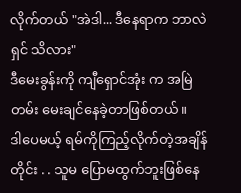လိုက်တယ် "အဲဒါ... ဒီနေရာက ဘာလဲ ရှင် သိလား"
ဒီမေးခွန်းကို ကျီရှောင်အုံး က အမြဲတမ်း မေးချင်နေခဲ့တာဖြစ်တယ်။
ဒါပေမယ့် ရမ်ကိုကြည့်လိုက်တဲ့အချိန်တိုင်း . . သူမ ပြောမထွက်ဘူးဖြစ်နေ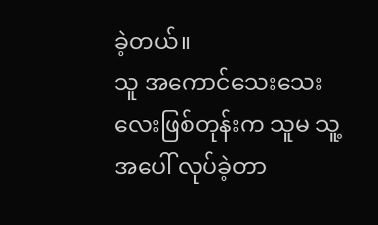ခဲ့တယ်။
သူ အကောင်သေးသေးလေးဖြစ်တုန်းက သူမ သူ့အပေါ် လုပ်ခဲ့တာ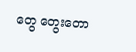တွေ တွေးတော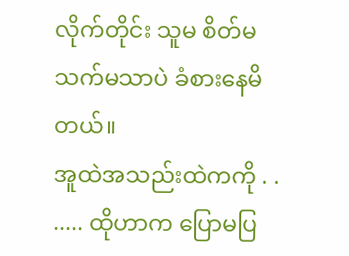လိုက်တိုင်း သူမ စိတ်မသက်မသာပဲ ခံစားနေမိတယ်။
အူထဲအသည်းထဲကကို . . ..... ထိုဟာက ပြောမပြ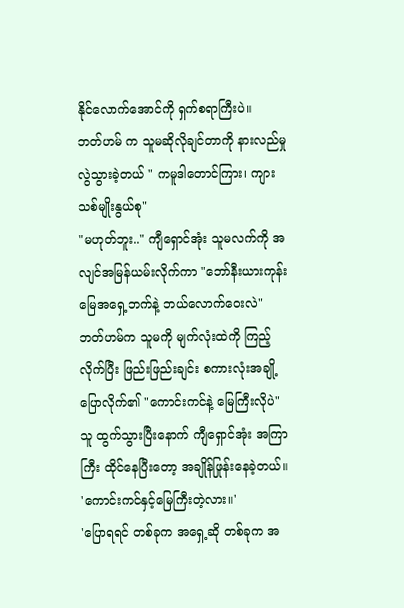နိုင်လောက်အောင်ကို ရှက်စရာကြီးပဲ။
ဘတ်ဟမ် က သူမဆိုလိုချင်တာကို နားလည်မှုလွဲသွားခဲ့တယ် " ကမူဒါတောင်ကြား၊ ကျားသစ်မျိုးနွယ်စု"
"မဟုတ်ဘူး.." ကျီရှောင်အုံး သူမလက်ကို အလျင်အမြန်ယမ်းလိုက်ကာ "ဘော်နီးယားကုန်းမြေအရှေ့ဘက်နဲ့ ဘယ်လောက်ဝေးလဲ"
ဘတ်ဟမ်က သူမကို မျက်လုံးထဲကို ကြည့်လိုက်ပြီး ဖြည်းဖြည်းချင်း စကားလုံးအချို့ ပြောလိုက်၏ "ကောင်းကင်နဲ့ မြေကြီးလိုပဲ"
သူ ထွက်သွားပြီးနောက် ကျီရှောင်အုံး အကြာကြီး ထိုင်နေပြီးတော့ အချိုန်ဖြုန်းနေခဲ့တယ်။
'ကောင်းကင်နှင့်မြေကြီးတဲ့လား။'
'ပြောရရင် တစ်ခုက အရှေ့ဆို တစ်ခုက အ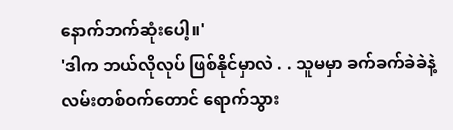နောက်ဘက်ဆုံးပေါ့။'
'ဒါက ဘယ်လိုလုပ် ဖြစ်နိုင်မှာလဲ . . သူမမှာ ခက်ခက်ခဲခဲနဲ့ လမ်းတစ်ဝက်တောင် ရောက်သွား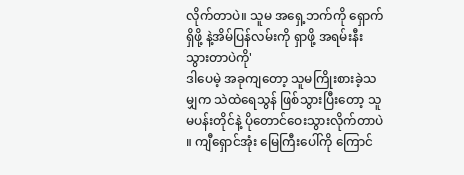လိုက်တာပဲ။ သူမ အရှေ့ဘက်ကို ရှောက်ရှိဖို့ နဲ့အိမ်ပြန်လမ်းကို ရှာဖို့ အရမ်းနီးသွားတာပဲကို'
ဒါပေမဲ့ အခုကျတော့ သူမကြိုးစားခဲ့သမျှက သဲထဲရေသွန် ဖြစ်သွားပြီးတော့ သူမပန်းတိုင်နဲ့ ပိုတောင်ဝေးသွားလိုက်တာပဲ ။ ကျီရှောင်အုံး မြေကြီးပေါ်ကို ကြောင်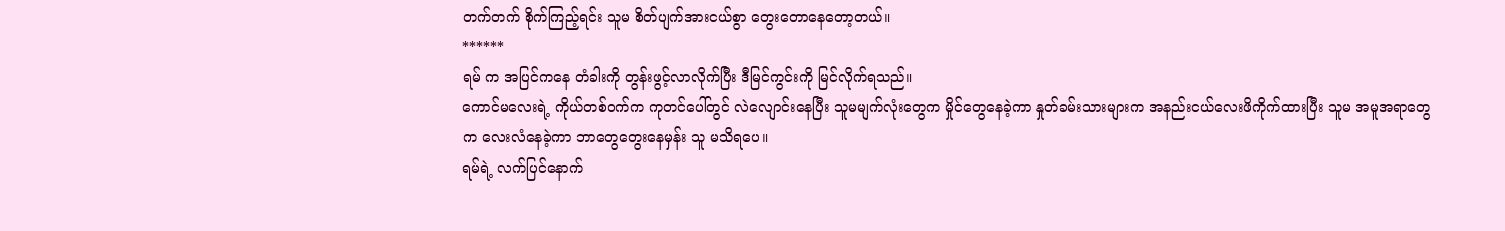တက်တက် စိုက်ကြည့်ရင်း သူမ စိတ်ပျက်အားငယ်စွာ တွေးတောနေတော့တယ်။
******
ရမ် က အပြင်ကနေ တံခါးကို တွန်းဖွင့်လာလိုက်ပြီး ဒီမြင်ကွင်းကို မြင်လိုက်ရသည်။
ကောင်မလေးရဲ့ ကိုယ်တစ်ဝက်က ကုတင်ပေါ်တွင် လဲလျောင်းနေပြီး သူမမျက်လုံးတွေက မှိုင်တွေနေခဲ့ကာ နှုတ်ခမ်းသားများက အနည်းငယ်လေးဖိကိုက်ထားပြီး သူမ အမူအရာတွေက လေးလံနေခဲ့ကာ ဘာတွေတွေးနေမှန်း သူ မသိရပေ။
ရမ်ရဲ့ လက်ပြင်နောက်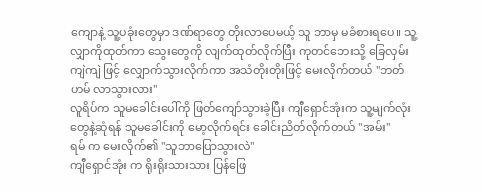ကျောနဲ့ သူ့ပခုံးတွေမှာ ဒဏ်ရာတွေ တိုးလာပေမယ့် သူ ဘာမှ မခံစားရပေ။ သူ့လျှာကိုထုတ်ကာ သွေးတွေကို လျက်ထုတ်လိုက်ပြီး ကုတင်ဘေးသို့ ခြေလှမ်းကျဲကျဲ ဖြင့် လျှောက်သွားလိုက်ကာ အသံတိုးတိုးဖြင့် မေးလိုက်တယ် "ဘတ်ဟမ် လာသွားလား"
လူရိပ်က သူမခေါင်းပေါ်ကို ဖြတ်ကျော်သွားခဲ့ပြီး ကျီရှောင်အုံးက သူ့မျက်လုံးတွေနဲ့ဆုံရန် သူမခေါင်းကို မော့လိုက်ရင်း ခေါင်းညိတ်လိုက်တယ် "အမ်း"
ရမ် က မေးလိုက်၏ "သူဘာပြောသွားလဲ"
ကျီရှောင်အုံး က ရိုးရိုးသားသား ပြန်ဖြေ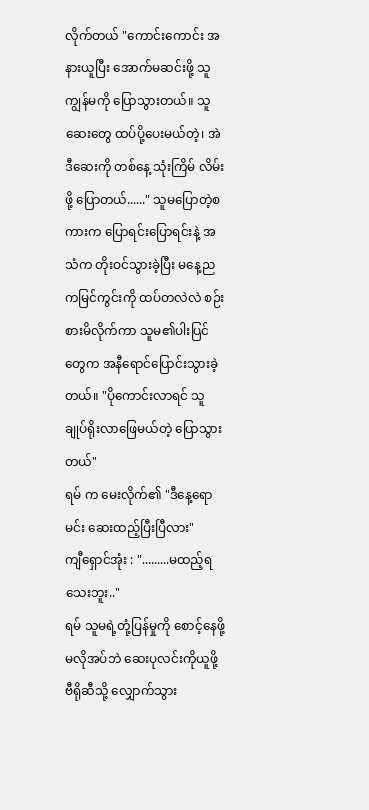လိုက်တယ် "ကောင်းကောင်း အနားယူပြီး အောက်မဆင်းဖို့ သူ ကျွန်မကို ပြောသွားတယ်။ သူ ဆေးတွေ ထပ်ပို့ပေးမယ်တဲ့၊ အဲဒီဆေးကို တစ်နေ့ သုံးကြိမ် လိမ်းဖို့ ပြောတယ်......" သူမပြောတဲ့စကားက ပြောရင်းပြောရင်းနဲ့ အသံက တိုးဝင်သွားခဲ့ပြီး မနေ့ညကမြင်ကွင်းကို ထပ်တလဲလဲ စဉ်းစားမိလိုက်ကာ သူမ၏ပါးပြင်တွေက အနီရောင်ပြောင်းသွားခဲ့တယ်။ "ပိုကောင်းလာရင် သူ ချုပ်ရိုးလာဖြေမယ်တဲ့ ပြောသွားတယ်"
ရမ် က မေးလိုက်၏ "ဒီနေ့ရော မင်း ဆေးထည့်ပြီးပြီလား"
ကျီရှောင်အုံး : ".........မထည့်ရသေးဘူး.."
ရမ် သူမရဲ့တုံ့ပြန်မှုကို စောင့်နေဖို့မလိုအပ်ဘဲ ဆေးပုလင်းကိုယူဖို့ ဗီရိုဆီသို့ လျှောက်သွား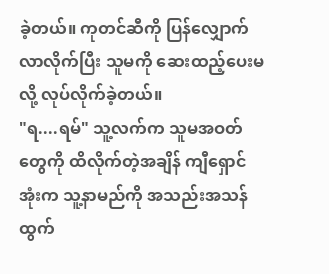ခဲ့တယ်။ ကုတင်ဆီကို ပြန်လျှောက်လာလိုက်ပြီး သူမကို ဆေးထည့်ပေးမလို့ လုပ်လိုက်ခဲ့တယ်။
"ရ....ရမ်" သူ့လက်က သူမအဝတ်တွေကို ထိလိုက်တဲ့အချိန် ကျီရှောင်အုံးက သူ့နာမည်ကို အသည်းအသန် ထွက်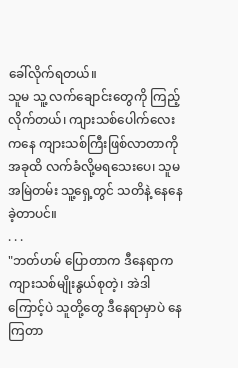ခေါ်လိုက်ရတယ်။
သူမ သူ့ လက်ချောင်းတွေကို ကြည့်လိုက်တယ်၊ ကျားသစ်ပေါက်လေးကနေ ကျားသစ်ကြီးဖြစ်လာတာကို အခုထိ လက်ခံလို့မရသေးပေ၊ သူမ အမြဲတမ်း သူ့ရှေ့တွင် သတိနဲ့ နေနေ ခဲ့တာပင်။
. . .
"ဘတ်ဟမ် ပြောတာက ဒီနေရာက ကျားသစ်မျိုးနွယ်စုတဲ့၊ အဲဒါကြောင့်ပဲ သူတို့တွေ ဒီနေရာမှာပဲ နေကြတာ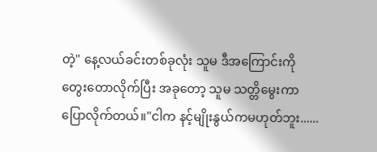တဲ့" နေ့လယ်ခင်းတစ်ခုလုံး သူမ ဒီအကြောင်းကို တွေးတောလိုက်ပြီး အခုတော့ သူမ သတ္တိမွေးကာ ပြောလိုက်တယ်။"ငါက နင့်မျိုးနွယ်ကမဟုတ်ဘူး......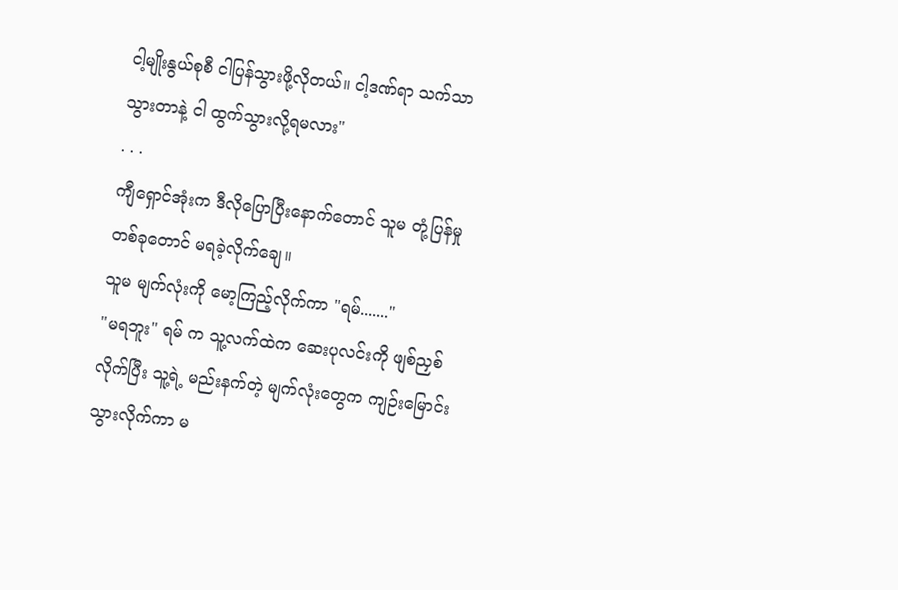ငါ့မျိုးနွယ်စုစီ ငါပြန်သွားဖို့လိုတယ်။ ငါ့ဒဏ်ရာ သက်သာသွားတာနဲ့ ငါ ထွက်သွားလို့ရမလား"
. . .
ကျီရှောင်အုံးက ဒီလိုပြောပြီးနောက်တောင် သူမ တုံ့ပြန်မှုတစ်ခုတောင် မရခဲ့လိုက်ချေ။
သူမ မျက်လုံးကို မော့ကြည့်လိုက်ကာ "ရမ်......."
"မရဘူး" ရမ် က သူ့လက်ထဲက ဆေးပုလင်းကို ဖျစ်ညှစ်လိုက်ပြီး သူ့ရဲ့ မည်းနက်တဲ့ မျက်လုံးတွေက ကျဉ်းမြောင်းသွားလိုက်ကာ မ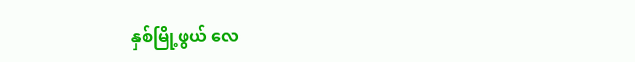နှစ်မြို့ဖွယ် လေ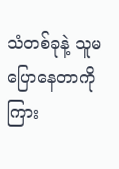သံတစ်ခုနဲ့ သူမ ပြောနေတာကို ကြား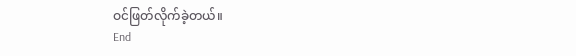ဝင်ဖြတ်လိုက်ခဲ့တယ်။
End